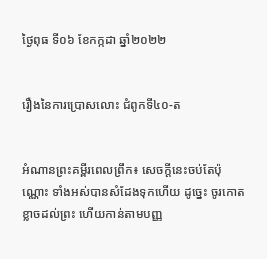ថ្ងៃពុធ ទី០៦ ខែកក្កដា ឆ្នាំ២០២២


រឿងនៃការប្រោសលោះ ជំពូកទី៤០-ត


អំណានព្រះគម្ពីរពេលព្រឹក៖ សេចក្តីនេះចប់តែប៉ុណ្ណោះ ទាំងអស់បានសំដែងទុកហើយ ដូច្នេះ ចូរកោតខ្លាចដល់ព្រះ ហើយកាន់តាមបញ្ញ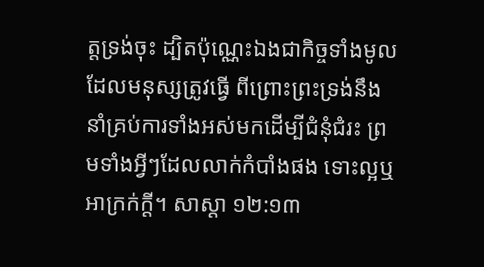ត្តទ្រង់ចុះ ដ្បិតប៉ុណ្ណេះឯងជាកិច្ចទាំងមូលដែលមនុស្សត្រូវធ្វើ ពីព្រោះព្រះទ្រង់នឹងនាំគ្រប់ការទាំងអស់មកដើម្បីជំនុំជំរះ ព្រមទាំងអ្វីៗដែលលាក់កំបាំងផង ទោះល្អឬអាក្រក់ក្តី។ សាស្តា ១២:១៣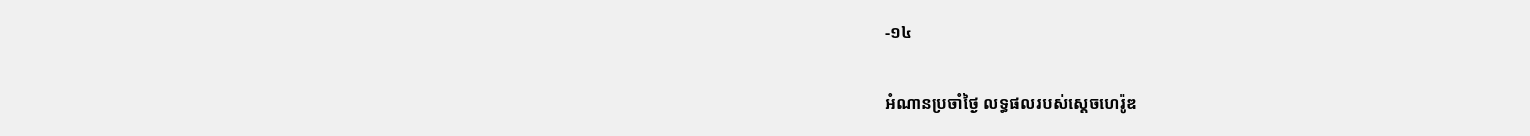-១៤

អំណានប្រចាំថ្ងៃ លទ្ធផលរបស់ស្តេចហេរ៉ូឌ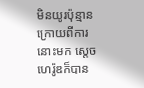មិនយូរប៉ុន្មាន ក្រោយពីការនោះមក ស្តេចហេរ៉ូឌក៏បាន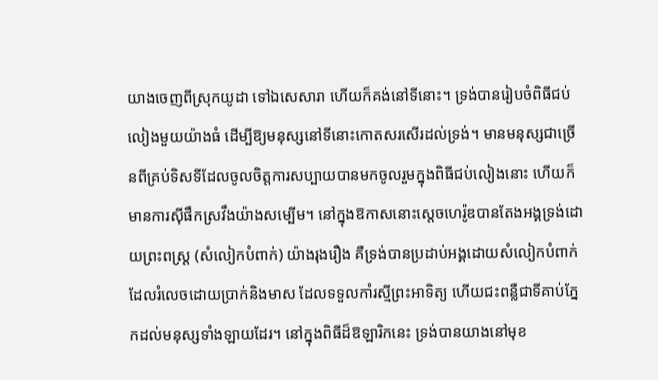យាងចេញពីស្រុកយូដា ទៅឯសេសារា ហើយក៏គង់នៅទីនោះ។ ទ្រង់បានរៀបចំពិធីជប់លៀងមួយយ៉ាងធំ ដើម្បីឱ្យមនុស្សនៅទីនោះកោតសរសើរដល់ទ្រង់។ មានមនុស្សជាច្រើនពីគ្រប់ទិសទីដែលចូលចិត្តការសប្បាយបានមកចូលរួមក្នុងពិធីជប់លៀងនោះ ហើយក៏មានការស៊ីផឹកស្រវឹងយ៉ាងសម្បើម។ នៅក្នុងឱកាសនោះស្តេចហេរ៉ូឌបានតែងអង្គទ្រង់ដោយព្រះពស្រ្ត (សំលៀកបំពាក់) យ៉ាងរុងរឿង គឺទ្រង់បានប្រដាប់អង្គដោយសំលៀកបំពាក់ដែលរំលេចដោយប្រាក់និងមាស ដែលទទួលកាំរស្មីព្រះអាទិត្យ ហើយជះពន្លឺជាទីគាប់ភ្នែកដល់មនុស្សទាំងឡាយដែរ។ នៅក្នុងពិធីដ៏ឱឡារិកនេះ ទ្រង់បានយាងនៅមុខ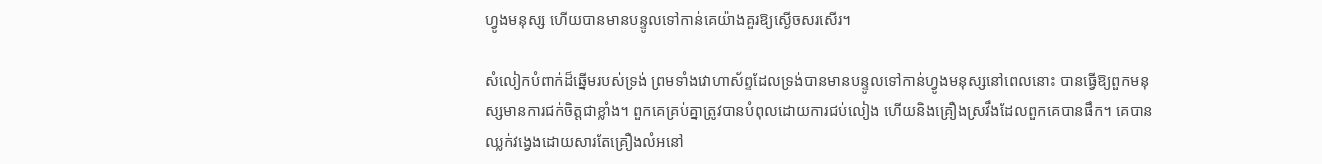ហ្វូងមនុស្ស ហើយបានមានបន្ទូលទៅកាន់គេយ៉ាងគួរឱ្យស្ងើចសរសើរ។

សំលៀកបំពាក់ដ៏ឆ្នើមរបស់ទ្រង់ ព្រមទាំងវោហាស័ព្ទដែលទ្រង់បានមានបន្ទូលទៅកាន់ហ្វូងមនុស្សនៅពេលនោះ បានធ្វើឱ្យពួកមនុស្សមានការជក់ចិត្តជាខ្លាំង។ ពួកគេគ្រប់គ្នាត្រូវបានបំពុលដោយការជប់លៀង ហើយនិងគ្រឿងស្រវឹងដែលពួកគេបានផឹក។ គេបានឈ្លក់វង្វេងដោយសារតែគ្រឿងលំអនៅ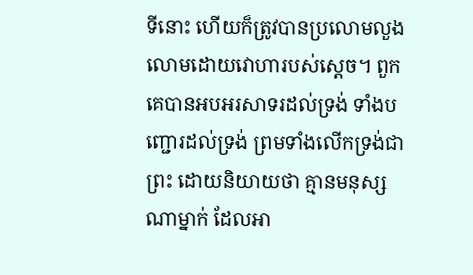ទីនោះ ហើយក៏ត្រូវបានប្រលោមលួងលោមដោយវោហារបស់ស្តេច។ ពួកគេបានអបអរសាទរដល់ទ្រង់ ទាំងបញ្ជោរដល់ទ្រង់ ព្រមទាំងលើកទ្រង់ជាព្រះ ដោយនិយាយថា គ្មានមនុស្សណាម្នាក់ ដែលអា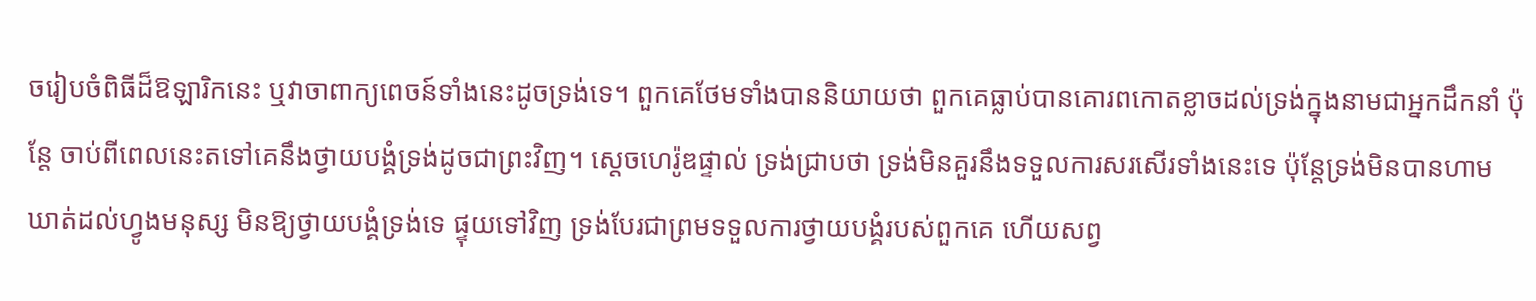ចរៀបចំពិធីដ៏ឱឡារិកនេះ ឬវាចាពាក្យពេចន៍ទាំងនេះដូចទ្រង់ទេ។ ពួកគេថែមទាំងបាននិយាយថា ពួកគេធ្លាប់បានគោរពកោតខ្លាចដល់ទ្រង់ក្នុងនាមជាអ្នកដឹកនាំ ប៉ុន្តែ ចាប់ពីពេលនេះតទៅគេនឹងថ្វាយបង្គំទ្រង់ដូចជាព្រះវិញ។ ស្តេចហេរ៉ូឌផ្ទាល់ ទ្រង់ជ្រាបថា ទ្រង់មិនគួរនឹងទទួលការសរសើរទាំងនេះទេ ប៉ុន្តែទ្រង់មិនបានហាមឃាត់ដល់ហ្វូងមនុស្ស មិនឱ្យថ្វាយបង្គំទ្រង់ទេ ផ្ទុយទៅវិញ ទ្រង់បែរជាព្រមទទួលការថ្វាយបង្គំរបស់ពួកគេ ហើយសព្វ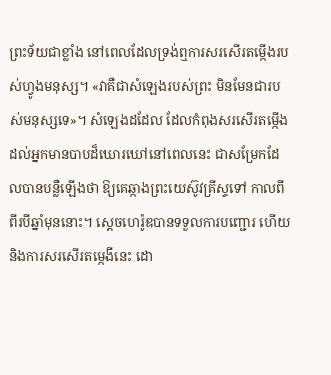ព្រះទ័យជាខ្លាំង នៅពេលដែលទ្រង់ឮការសរសើរតម្កើងរបស់ហ្វូងមនុស្ស។ «វាគឺជាសំឡេងរបស់ព្រះ មិនមែនជារបស់មនុស្សទេ»។ សំឡេងដដែល ដែលកំពុងសរសើរតម្កើងដល់អ្នកមានបាបដ៏ឃោរឃៅនៅពេលនេះ ជាសម្រែកដែលបានបន្លឺឡើងថា ឱ្យគេឆ្កាងព្រះយេស៊ូវគ្រីស្ទទៅ កាលពីពីរបីឆ្នាំមុននោះ។ ស្តេចហេរ៉ូឌបានទទួលការបញ្ជោរ ហើយនិងការសរសើរតម្កេងីនេះ ដោ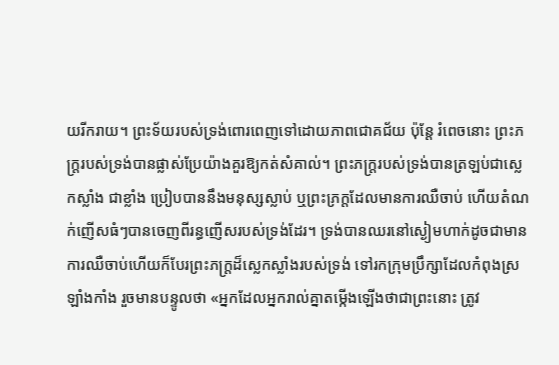យរីករាយ។ ព្រះទ័យរបស់ទ្រង់ពោរពេញទៅដោយភាពជោគជ័យ ប៉ុន្តែ រំពេចនោះ ព្រះភក្ត្ររបស់ទ្រង់បានផ្លាស់ប្រែយ៉ាងគួរឱ្យកត់សំគាល់។ ព្រះភក្ត្ររបស់ទ្រង់បានត្រឡប់ជាស្លេកស្លាំង ជាខ្លាំង ប្រៀបបាននឹងមនុស្សស្លាប់ ឬព្រះភ្រក្តដែលមានការឈឺចាប់ ហើយតំណក់ញើសធំៗបានចេញពីរន្ធញើសរបស់ទ្រង់ដែរ។ ទ្រង់បានឈរនៅស្ងៀមហាក់ដូចជាមានការឈឺចាប់ហើយក៏បែរព្រះភក្ត្រដ៏ស្លេកស្លាំងរបស់ទ្រង់ ទៅរកក្រុមប្រឹក្សាដែលកំពុងស្រឡាំងកាំង រួចមានបន្ទូលថា «អ្នកដែលអ្នករាល់គ្នាតម្កើងឡើងថាជាព្រះនោះ ត្រូវ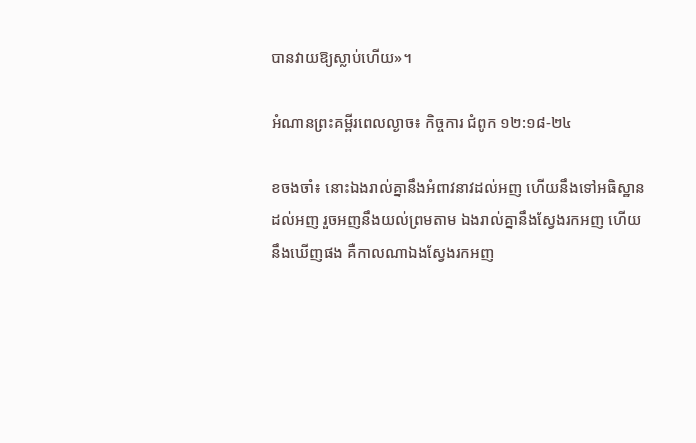បានវាយឱ្យស្លាប់ហើយ»។

អំណានព្រះគម្ពីរពេលល្ងាច៖ កិច្ចការ ជំពូក ១២:១៨-២៤

ខចងចាំ៖ នោះឯងរាល់គ្នានឹងអំពាវនាវដល់អញ ហើយនឹងទៅអធិស្ឋានដល់អញ រួចអញនឹងយល់ព្រមតាម ឯងរាល់គ្នានឹងស្វែងរកអញ ហើយនឹងឃើញផង គឺកាលណាឯងស្វែងរកអញ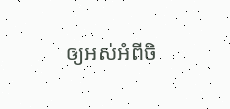ឲ្យអស់អំពីចិ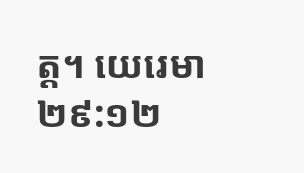ត្ត។ យេរេមា ២៩:១២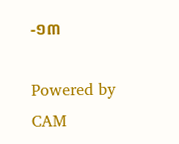-១៣

Powered by CAM